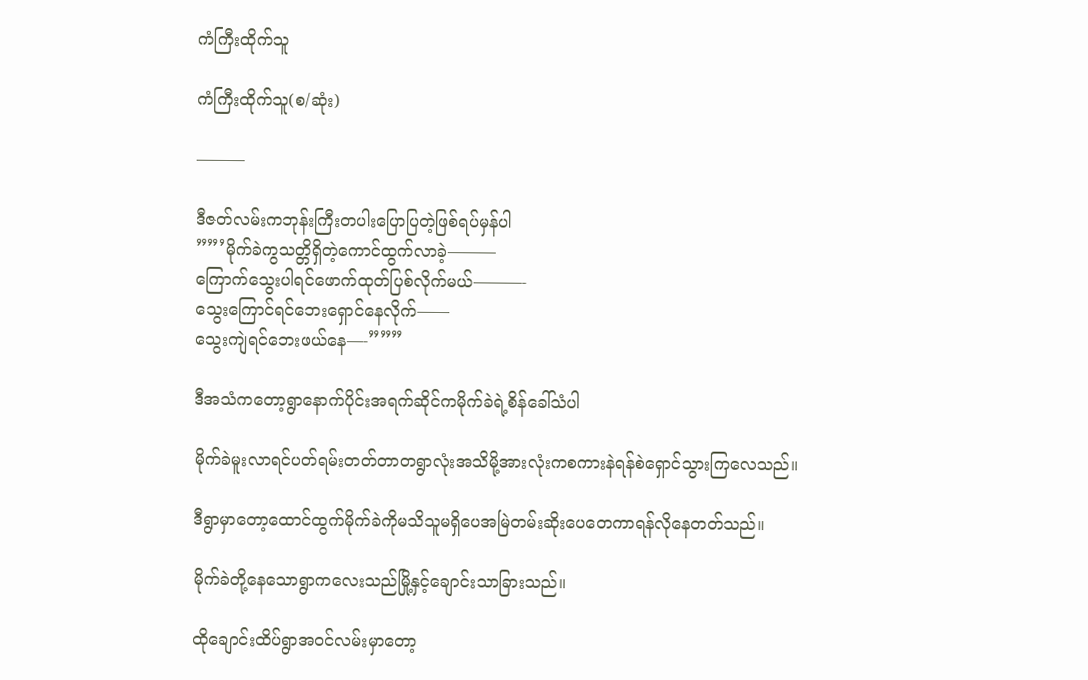ကံကြီးထိုက်သူ

ကံကြီးထိုက်သူ(စ/ဆုံး)

———

ဒီဇတ်လမ်းကဘုန်းကြီးတပါးပြောပြတဲ့ဖြစ်ရပ်မှန်ပါ
””’မိုက်ခဲကွသတ္တိရှိတဲ့ကောင်ထွက်လာခဲ့———
ကြောက်သွေးပါရင်ဖောက်ထုတ်ပြစ်လိုက်မယ်———-
သွေးကြောင်ရင်ဘေးရှောင်နေလိုက်——
သွေးကျဲရင်ဘေးဖယ်နေ—-”””

ဒီအသံကတော့ရွာနောက်ပိုင်းအရက်ဆိုင်ကမိုက်ခဲရဲ့စိန်ခေါ်သံပါ

မိုက်ခဲမူးလာရင်ပတ်ရမ်းတတ်တာတရွာလုံးအသိမို့အားလုံးကစကားနဲရန်စဲရှောင်သွားကြလေသည်။

ဒီရွာမှာတော့ထောင်ထွက်မိုက်ခဲကိုမသိသူမရှိပေအမြဲတမ်းဆိုးပေတေကာရန်လိုနေတတ်သည်။

မိုက်ခဲတို့နေသောရွာကလေးသည်မြို့နှင့်ချောင်းသာခြားသည်။

ထိုချောင်းထိပ်ရွာအဝင်လမ်းမှာတော့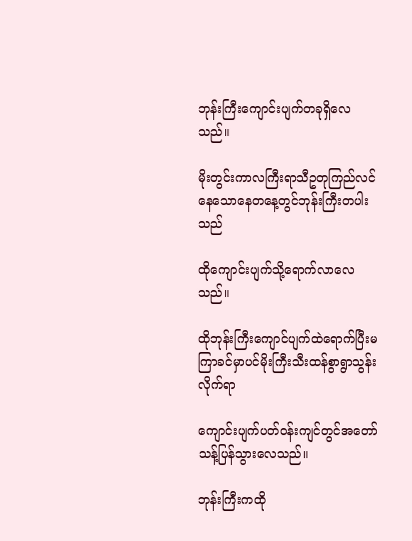ဘုန်းကြီးကျောင်းပျက်တခုရှိလေသည်။

မိုးတွင်းကာလကြီးရာသီဥတုကြည်လင်နေသောနေတနေ့တွင်ဘုန်းကြီးတပါးသည်

ထိုကျောင်းပျက်သို့ရောက်လာလေသည်။

ထိုဘုန်းကြီးကျောင်ပျက်ထဲရောက်ပြီးမကြာခင်မှာပင်မိုးကြီးသီးထန်စွာရွာသွန်းလိုက်ရာ

ကျောင်းပျက်ပတ်ဝန်းကျင်တွင်အတော်သန့်ပြန်သွားလေသည်။

ဘုန်းကြီးကထို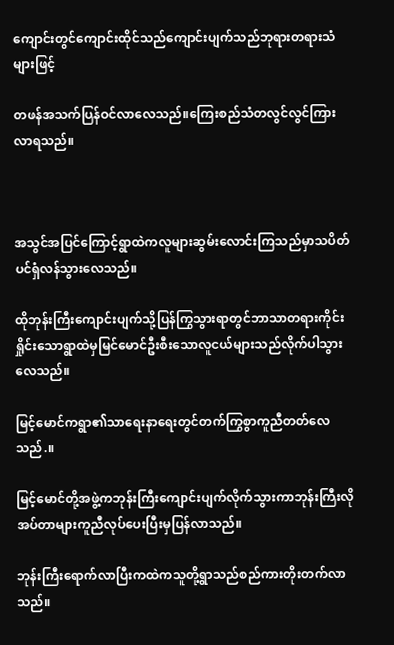ကျောင်းတွင်ကျောင်းထိုင်သည်ကျောင်းပျက်သည်ဘုရားတရားသံများဖြင့်

တဖန်အသက်ပြန်ဝင်လာလေသည်။ကြေးစည်သံတလွင်လွင်ကြားလာရသည်။



အသွင်အပြင်ကြောင့်ရွာထဲကလူများဆွမ်းလောင်းကြသည်မှာသပိတ်ပင်ရှံလန်သွားလေသည်။

ထိုဘုန်းကြီးကျောင်းပျက်သို့ပြန်ကြွသွားရာတွင်ဘာသာတရားကိုင်းရှိုင်းသောရွာထဲမှမြင်မောင်ဦးစီးသောလူငယ်များသည်လိုက်ပါသွားလေသည်။

မြင့်မောင်ကရွာ၏သာရေးနာရေးတွင်တက်ကြွစွာကူညီတတ်လေသည်.။

မြင့်မောင်တို့အဖွဲ့ကဘုန်းကြီးကျောင်းပျက်လိုက်သွားကာဘုန်းကြီးလိုအပ်တာများကူညီလုပ်ပေးပြီးမှပြန်လာသည်။

ဘုန်းကြီးရောက်လာပြီးကထဲကသူတို့ရွာသည်စည်ကားတိုးတက်လာသည်။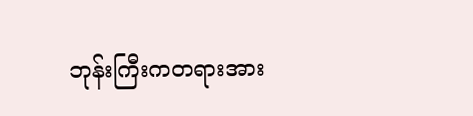ဘုန်းကြီးကတရားအား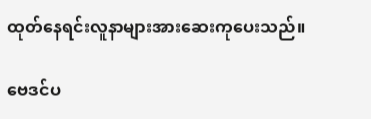ထုတ်နေရင်းလူနာများအားဆေးကုပေးသည်။

ဗေဒင်ပ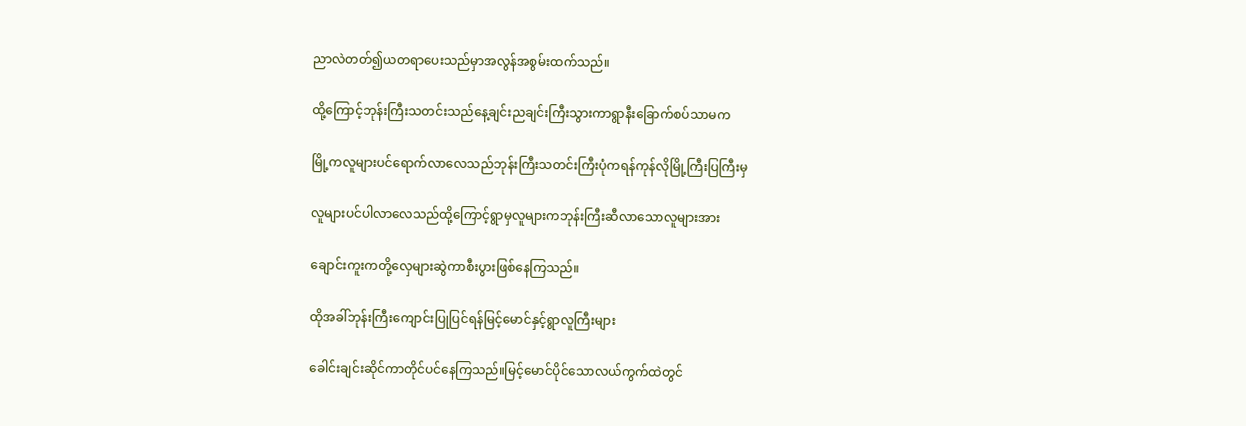ညာလဲတတ်၍ယတရာပေးသည်မှာအလွန်အစွမ်းထက်သည်။

ထို့ကြောင့်ဘုန်းကြီးသတင်းသည်နေ့ချင်းညချင်းကြီးသွားကာရွာနီးခြောက်စပ်သာမက

မြို့ကလူများပင်ရောက်လာလေသည်ဘုန်းကြီးသတင်းကြီးပုံကရန်ကုန်လိုမြို့ကြီးပြကြီးမှ

လူများပင်ပါလာလေသည်ထို့ကြောင့်ရွာမှလူများကဘုန်းကြီးဆီလာသောလူများအား

ချောင်းကူးကတို့လှေများဆွဲကာစီးပွားဖြစ်နေကြသည်။

ထိုအခါ်ဘုန်းကြီးကျောင်းပြုပြင်ရန်မြင့်မောင်နှင့်ရွာလူကြီးများ

ခေါင်းချင်းဆိုင်ကာတိုင်ပင်နေကြသည်။မြင့်မောင်ပိုင်သောလယ်ကွက်ထဲတွင်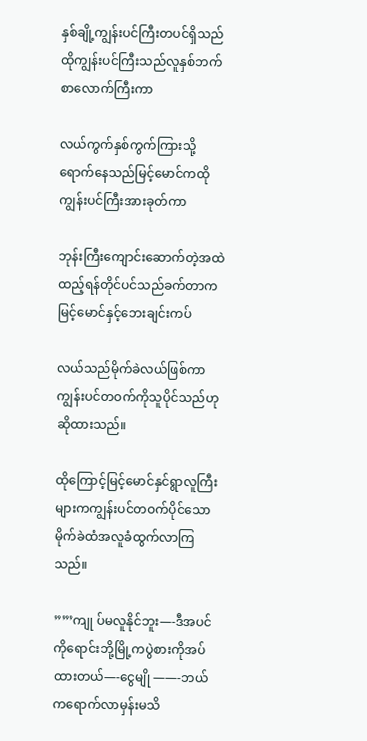နှစ်ချို့ကျွန်းပင်ကြီးတပင်ရှိသည်ထိုကျွန်းပင်ကြီးသည်လူနှစ်ဘက်စာလောက်ကြီးကာ

လယ်ကွက်နှစ်ကွက်ကြားသို့ရောက်နေသည်မြင့်မောင်ကထိုကျွန်းပင်ကြီးအားခုတ်ကာ

ဘုန်းကြီးကျောင်းဆောက်တဲ့အထဲထည့်ရန်တိုင်ပင်သည်ခက်တာကမြင့်မောင်နှင့်ဘေးချင်းကပ်

လယ်သည်မိုက်ခဲလယ်ဖြစ်ကာကျွန်းပင်တဝက်ကိုသူပိုင်သည်ဟုဆိုထားသည်။

ထိုကြောင့်မြင့်မောင်နှင်ရွာလူကြီးများကကျွန်းပင်တဝက်ပိုင်သောမိုက်ခဲထံအလူခံထွက်လာကြသည်။

””’ကျု ပ်မလူနိုင်ဘူး—-ဒီအပင်ကိုရောင်းဘို့မြို့ကပွဲစားကိုအပ်ထားတယ်—-ငွေမျို ——-ဘယ်ကရောက်လာမှန်းမသိ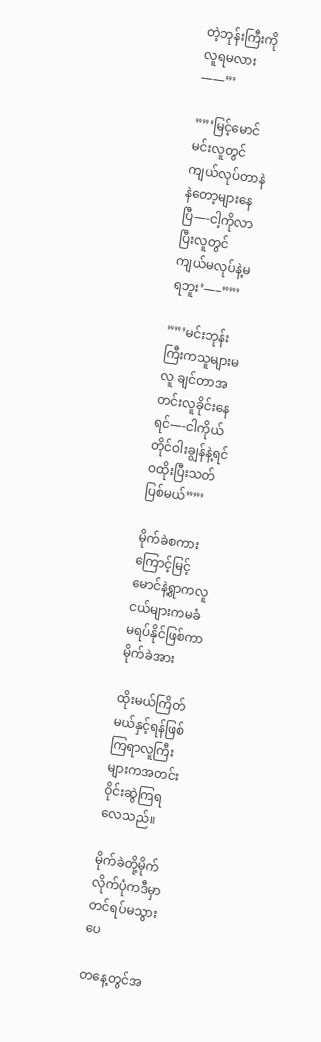တဲ့ဘုန်းကြီးကိုလူရမလား——”’

””’မြင့်မောင်မင်းလူတွင်ကျယ်လုပ်တာနဲနဲတော့များနေပြီ—-ငါ့ကိုလာပြီးလူတွင်ကျယ်မလုပ်နဲ့မရဘူး’—–””’

””’မင်းဘုန်းကြီးကသူများမလူ ချင်တာအတင်းလူခိုင်းနေရင်—-ငါကိုယ်တိုင်ဝါးချွန်နဲ့ရင်ဝထိုးပြီးသတ်ပြစ်မယ်””’

မိုက်ခဲစကားကြောင့်မြင့်မောင်နဲ့ရွာကလူငယ်များကမခံမရပ်နိုင်ဖြစ်ကာမိုက်ခဲအား

ထိုးမယ်ကြိတ်မယ်နှင့်ရန်ဖြစ်ကြရာလူကြီးများကအတင်းဝိုင်းဆွဲကြရလေသည်။

မိုက်ခဲတို့မိုက်လိုက်ပုံကဒီမှာတင်ရပ်မသွားပေ

တနေ့တွင်အ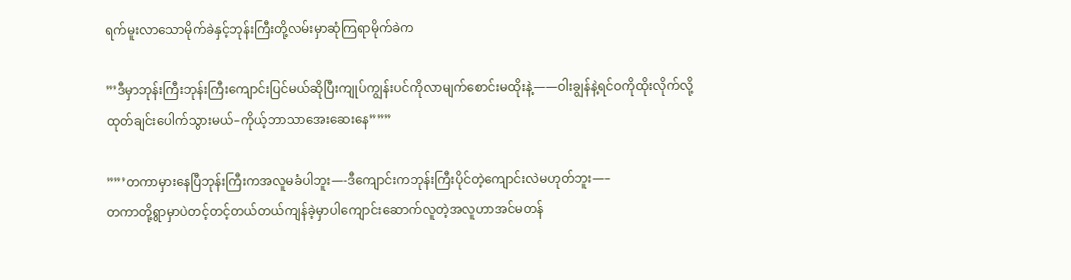ရက်မူးလာသောမိုက်ခဲနှင့်ဘုန်းကြီးတို့လမ်းမှာဆုံကြရာမိုက်ခဲက

”’ဒီမှာဘုန်းကြီးဘုန်းကြီးကျောင်းပြင်မယ်ဆိုပြီးကျုပ်ကျွန်းပင်ကိုလာမျက်စောင်းမထိုးနဲ့——ဝါးချွန်နဲ့ရင်ဝကိုထိုးလိုက်လို့ထုတ်ချင်းပေါက်သွားမယ်–ကိုယ့်ဘာသာအေးဆေးနေ”””

””’တကာမှားနေပြီဘုန်းကြီးကအလူမခံပါဘူး—-ဒီကျောင်းကဘုန်းကြီးပိုင်တဲ့ကျောင်းလဲမဟုတ်ဘူး—–
တကာတို့ရွာမှာပဲတင့်တင့်တယ်တယ်ကျန်ခဲ့မှာပါကျောင်းဆောက်လူတဲ့အလူဟာအင်မတန်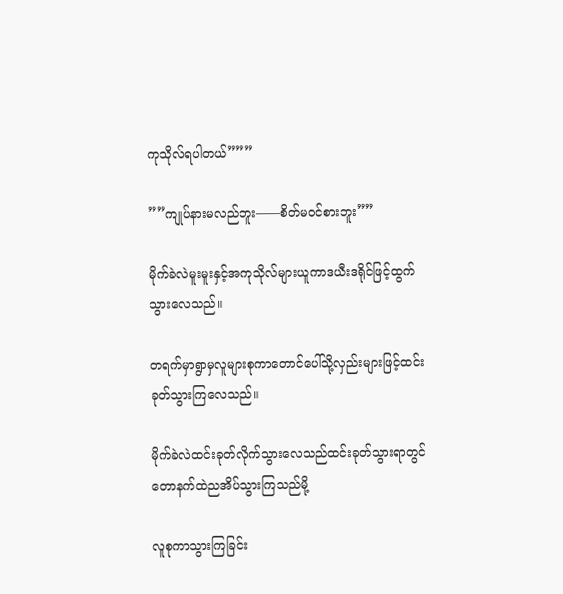ကုသိုလ်ရပါတယ်”””

””ကျုပ်နားမလည်ဘူး——စိတ်မဝင်စားဘူး””

မိုက်ခဲလဲမူးမူးနှင့်အကုသိုလ်များယူကာဒယီးဒရိုင်ဖြင့်ထွက်သွားလေသည်။

တရက်မှာရွာမှလူများစုကာတောင်ပေါ်သို့လှည်းများဖြင့်ထင်းခုတ်သွားကြလေသည်။

မိုက်ခဲလဲထင်းခုတ်လိုက်သွားလေသည်ထင်းခုတ်သွားရာတွင်တောနက်ထဲညအိပ်သွားကြသည်မို့

လူစုကာသွားကြခြင်း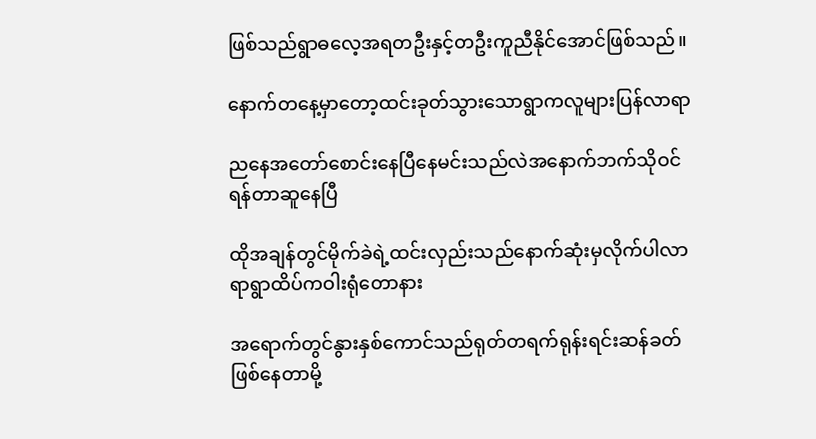ဖြစ်သည်ရွာဓလေ့အရတဦးနှင့်တဦးကူညီနိုင်အောင်ဖြစ်သည်။

နောက်တနေ့မှာတော့ထင်းခုတ်သွားသောရွာကလူများပြန်လာရာ

ညနေအတော်စောင်းနေပြီနေမင်းသည်လဲအနောက်ဘက်သိုဝင်ရန်တာဆူနေပြီ

ထိုအချန်တွင်မိုက်ခဲရဲ့ထင်းလှည်းသည်နောက်ဆုံးမှလိုက်ပါလာရာရွာထိပ်ကဝါးရုံတောနား

အရောက်တွင်နွားနှစ်ကောင်သည်ရုတ်တရက်ရုန်းရင်းဆန်ခတ်ဖြစ်နေတာမို့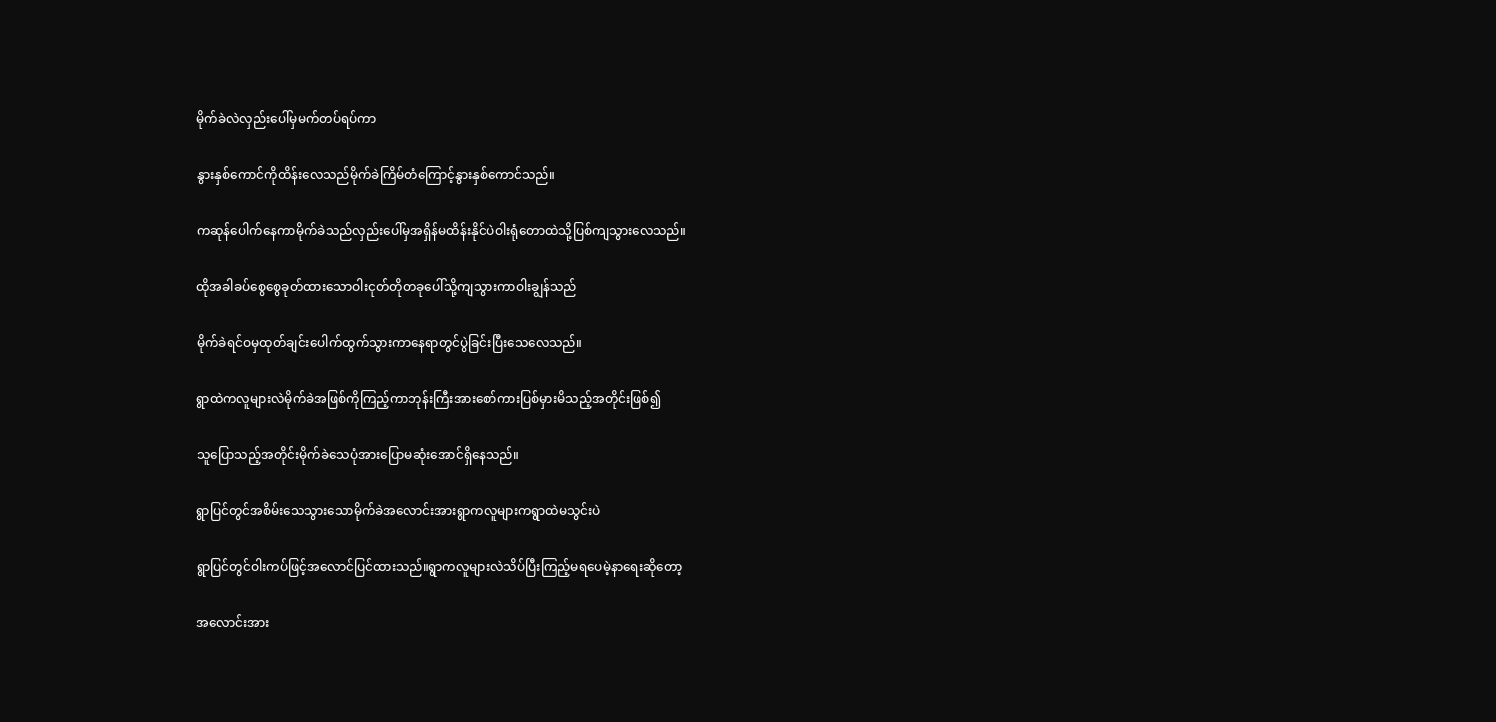မိုက်ခဲလဲလှည်းပေါ်မှမက်တပ်ရပ်ကာ

နွားနှစ်ကောင်ကိုထိန်းလေသည်မိုက်ခဲကြိမ်တံကြောင့်နွားနှစ်ကောင်သည်။

ကဆုန်ပေါက်နေကာမိုက်ခဲသည်လှည်းပေါ်မှအရှိန်မထိန်းနိုင်ပဲဝါးရုံတောထဲသို့ပြစ်ကျသွားလေသည်။

ထိုအခါခပ်စွေစွေခုတ်ထားသောဝါးငုတ်တိုတခုပေါ်သို့ကျသွားကာဝါးချွန်သည်

မိုက်ခဲရင်ဝမှထုတ်ချင်းပေါက်ထွက်သွားကာနေရာတွင်ပွဲခြင်းပြီးသေလေသည်။

ရွာထဲကလူများလဲမိုက်ခဲအဖြစ်ကိုကြည့်ကာဘုန်းကြီးအားစော်ကားပြစ်မှားမိသည့်အတိုင်းဖြစ်၍

သူပြောသည့်အတိုင်းမိုက်ခဲသေပုံအားပြောမဆုံးအောင်ရှိနေသည်။

ရွာပြင်တွင်အစိမ်းသေသွားသောမိုက်ခဲအလောင်းအားရွာကလူများကရွာထဲမသွင်းပဲ

ရွာပြင်တွင်ဝါးကပ်ဖြင့်အလောင်ပြင်ထားသည်။ရွာကလူများလဲသိပ်ပြီးကြည့်မရပေမဲ့နာရေးဆိုတော့

အလောင်းအား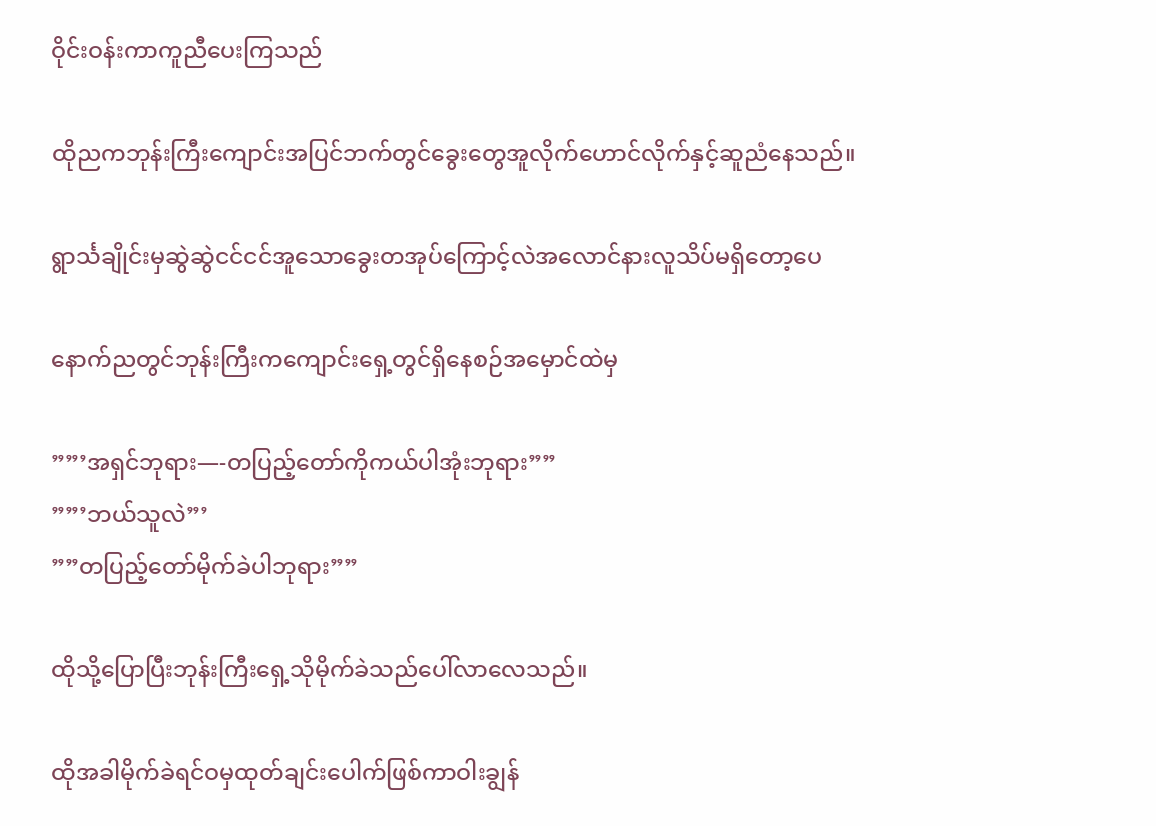ဝိုင်းဝန်းကာကူညီပေးကြသည်

ထိုညကဘုန်းကြီးကျောင်းအပြင်ဘက်တွင်ခွေးတွေအူလိုက်ဟောင်လိုက်နှင့်ဆူညံနေသည်။

ရွာင်္သချိုင်းမှဆွဲဆွဲငင်ငင်အူသောခွေးတအုပ်ကြောင့်လဲအလောင်နားလူသိပ်မရှိတော့ပေ

နောက်ညတွင်ဘုန်းကြီးကကျောင်းရှေ့တွင်ရှိနေစဉ်အမှောင်ထဲမှ

””’အရှင်ဘုရား—-တပြည့်တော်ကိုကယ်ပါအုံးဘုရား””
””’ဘယ်သူလဲ”’
””တပြည့်တော်မိုက်ခဲပါဘုရား””

ထိုသို့ပြောပြီးဘုန်းကြီးရှေ့သိုမိုက်ခဲသည်ပေါ်လာလေသည်။

ထိုအခါမိုက်ခဲရင်ဝမှထုတ်ချင်းပေါက်ဖြစ်ကာဝါးချွန်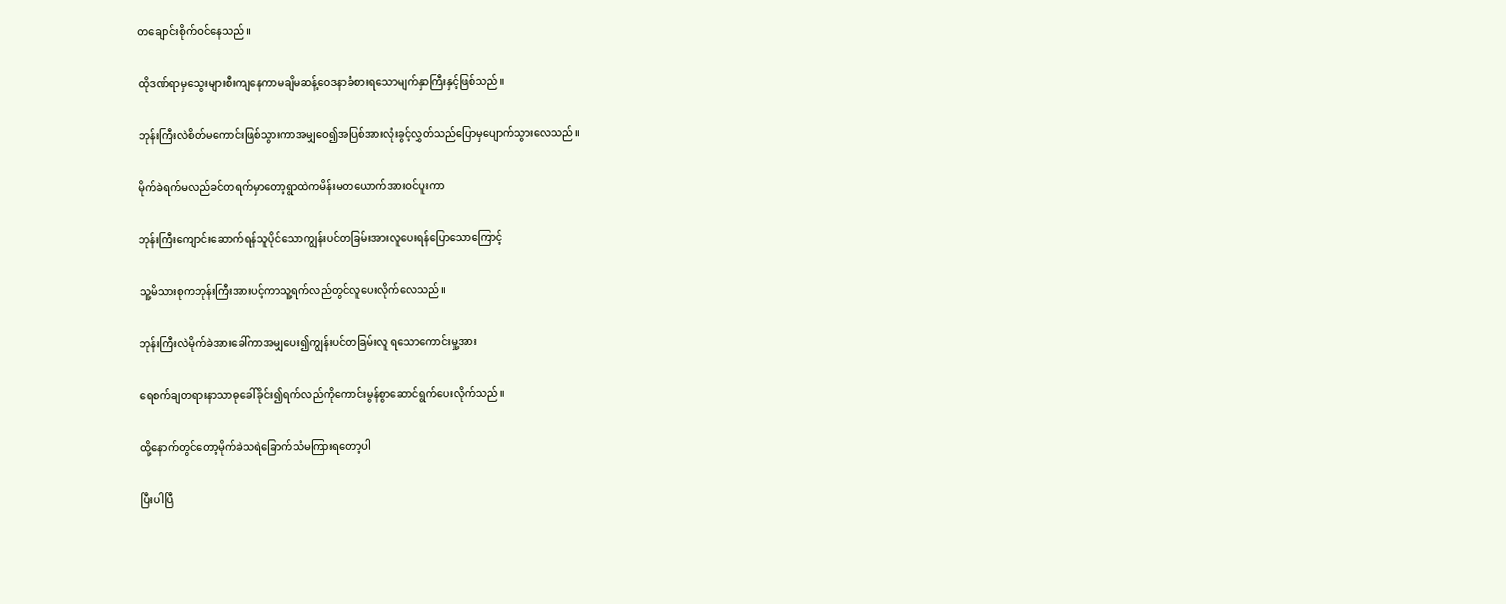တချောင်းစိုက်ဝင်နေသည်။

ထိုဒဏ်ရာမှသွေးများစီးကျနေကာမချိမဆန့်ဝေဒနာခံစားရသောမျက်နှာကြီးနှင့်ဖြစ်သည်။

ဘုန်းကြီးလဲစိတ်မကောင်းဖြစ်သွားကာအမျှဝေ၍အပြစ်အားလုံးခွင့်လွှတ်သည်ပြောမှပျောက်သွားလေသည်။

မိုက်ခဲရက်မလည်ခင်တရက်မှာတော့ရွာထဲကမိန်းမတယောက်အားဝင်ပူးကာ

ဘုန်းကြီးကျောင်းဆောက်ရန်သူပိုင်သောကျွန်းပင်တခြမ်းအားလူပေးရန်ပြောသောကြောင့်

သူ့မိသားစုကဘုန်းကြီးအားပင့်ကာသူ့ရက်လည်တွင်လူပေးလိုက်လေသည်။

ဘုန်းကြီးလဲမိုက်ခဲအားခေါ်ကာအမျှပေး၍ကျွန်းပင်တခြမ်းလူ ရသောကောင်းမှု့အား

ရေစက်ချတရားနာသာဓုခေါ်ခိုင်း၍ရက်လည်ကိုကောင်းမွန်စွာဆောင်ရွက်ပေးလိုက်သည်။

ထို့နောက်တွင်တော့မိုက်ခဲသရဲခြောက်သံမကြားရတော့ပါ

ပြီးပါပြီ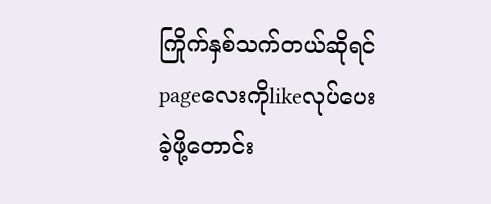ကြိုက်နှစ်သက်တယ်ဆိုရင်pageလေးကိုlikeလုပ်ပေးခဲ့ဖို့တောင်း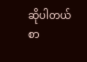ဆိုပါတယ်
စာ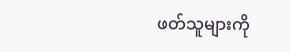ဖတ်သူများကို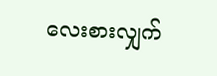လေးစားလျှက်